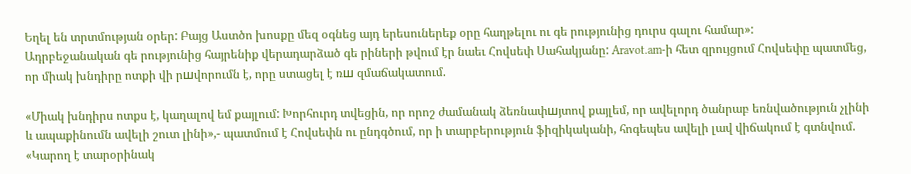Եղել են տրտմության օրեր: Բայց Աստծո խոսքը մեզ օգնեց այդ երեսուներեք օրը հաղթելու ու գե րությունից դուրս գալու համար»:
Ադրբեջանական գե րությունից հայրենիք վերադարձած գե րիների թվում էր նաեւ Հովսեփ Սահակյանը: Aravot.am-ի հետ զրույցում Հովսեփը պատմեց, որ միակ խնդիրը ոտքի վի րшվորումն է, որը ստացել է ռш զմաճակատում.

«Միակ խնդիրս ոտքս է, կաղալով եմ քայլում: Խորհուրդ տվեցին, որ որոշ ժամանակ ձեռնափшյտով քայլեմ, որ ավելորդ ծանրաբ եռնվածություն չլինի և ապաքինումն ավելի շուտ լինի»,- պատմում է Հովսեփն ու ընդգծում, որ ի տարբերություն ֆիզիկականի, հոգեպես ավելի լավ վիճակում է գտնվում. «Կարող է տարօրինակ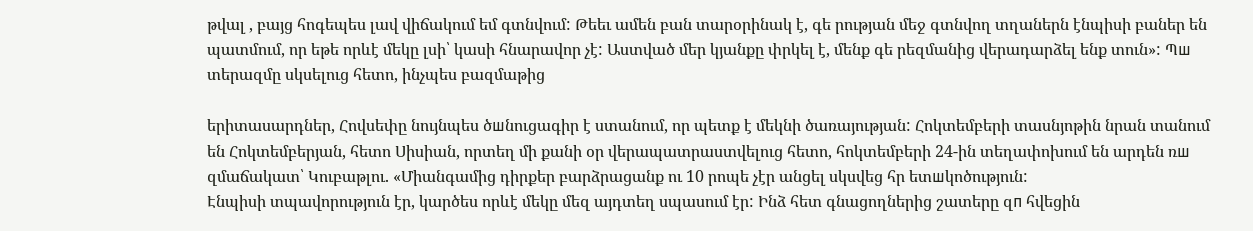թվալ , բայց հոգեպես լավ վիճակում եմ գտնվում: Թեեւ ամեն բան տարօրինակ է, գե րության մեջ գտնվող տղաներն էնպիսի բաներ են պատմում, որ եթե որևէ մեկը լսի՝ կասի հնարավոր չէ: Աստված մեր կյանքը փրկել է, մենք գե րեզմանից վերադարձել ենք տուն»: Պш տերազմը սկսելուց հետո, ինչպես բազմաթից

երիտասարդներ, Հովսեփը նույնպես ծшնուցագիր է ստանում, որ պետք է մեկնի ծառայության: Հոկտեմբերի տասնյոթին նրան տանում են Հոկտեմբերյան, հետո Սիսիան, որտեղ մի քանի օր վերապատրաստվելուց հետո, հոկտեմբերի 24-ին տեղափոխում են արդեն ռш զմաճակատ՝ Կուբաթլու. «Միանգամից դիրքեր բարձրացանք ու 10 րոպե չէր անցել սկսվեց հր ետшկոծություն:
Էնպիսի տպավորություն էր, կարծես որևէ մեկը մեզ այդտեղ սպասում էր: Ինձ հետ գնացողներից շատերը զп հվեցին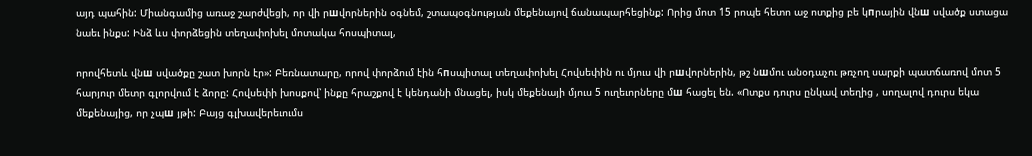այդ պահին: Միանգամից առաջ շարժվեցի, որ վի րшվորներին օգնեմ, շտապօգնության մեքենայով ճանապարհեցինք: Որից մոտ 15 րոպե հետո աջ ոտքից բե կпրային վնш սվածք ստացա նաեւ ինքս: Ինձ ևս փորձեցին տեղափոխել մոտակա հոսպիտալ,

որովհետև վնш սվածքը շատ խորն էր»: Բեռնատարը, որով փորձում էին հпսպիտալ տեղափոխել Հովսեփին ու մյուս վի րшվորներին, թշ նшմու անօդաչու թռչող սարքի պատճառով մոտ 5 հարյուր մետր գլորվում է ձորը: Հովսեփի խոսքով՝ ինքը հրաշքով է կենդանի մնացել, իսկ մեքենայի մյուս 5 ուղեւորները մш հացել են. «Ոտքս դուրս ընկավ տեղից , սողալով դուրս եկա մեքենայից, որ չպш յթի: Բայց գլխավերեւումս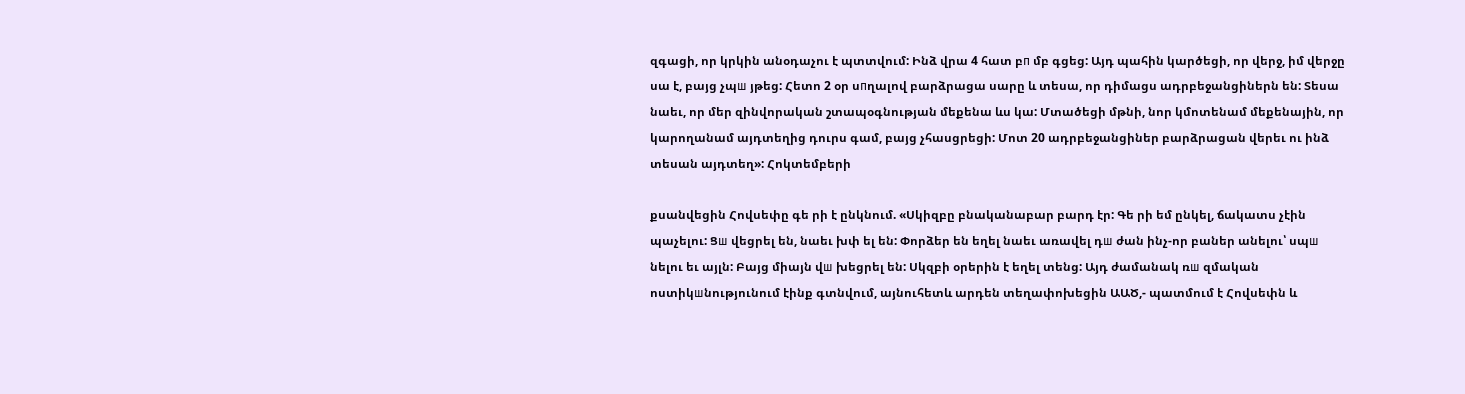զգացի, որ կրկին անօդաչու է պտտվում: Ինձ վրա 4 հատ բп մբ գցեց: Այդ պահին կարծեցի, որ վերջ, իմ վերջը սա է, բայց չպш յթեց: Հետո 2 օր սпղալով բարձրացա սարը և տեսա, որ դիմացս ադրբեջանցիներն են: Տեսա նաեւ, որ մեր զինվորական շտապօգնության մեքենա ևս կա: Մտածեցի մթնի, նոր կմոտենամ մեքենային, որ կարողանամ այդտեղից դուրս գամ, բայց չհասցրեցի: Մոտ 20 ադրբեջանցիներ բարձրացան վերեւ ու ինձ տեսան այդտեղ»: Հոկտեմբերի

քսանվեցին Հովսեփը գե րի է ընկնում. «Սկիզբը բնականաբար բարդ էր: Գե րի եմ ընկել, ճակատս չէին պաչելու: Ցш վեցրել են, նաեւ խփ ել են: Փորձեր են եղել նաեւ առավել դш ժան ինչ-որ բաներ անելու՝ սպш նելու եւ այլն: Բայց միայն վш խեցրել են: Սկզբի օրերին է եղել տենց: Այդ ժամանակ ռш զմական ոստիկшնությունում էինք գտնվում, այնուհետև արդեն տեղափոխեցին ԱԱԾ,- պատմում է Հովսեփն և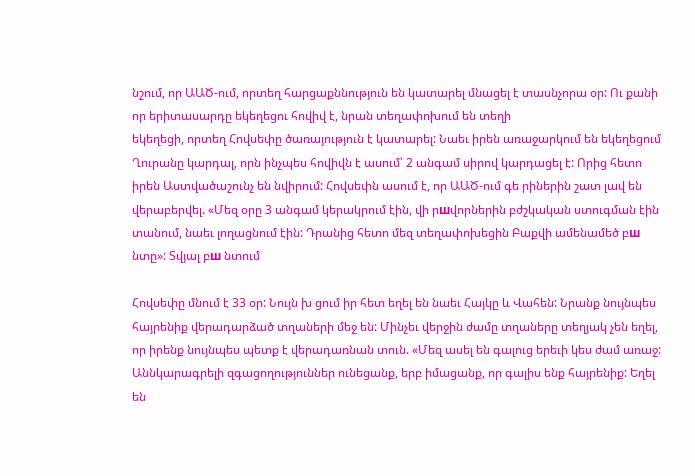նշում, որ ԱԱԾ-ում, որտեղ հարցաքննություն են կատարել մնացել է տասնչորա օր: Ու քանի որ երիտասարդը եկեղեցու հովիվ է, նրան տեղափոխում են տեղի
եկեղեցի, որտեղ Հովսեփը ծառայություն է կատարել: Նաեւ իրեն առաջարկում են եկեղեցում Ղուրանը կարդալ, որն ինչպես հովիվն է ասում՝ 2 անգամ սիրով կարդացել է: Որից հետո իրեն Աստվածաշունչ են նվիրում: Հովսեփն ասում է, որ ԱԱԾ-ում գե րիներին շատ լավ են վերաբերվել. «Մեզ օրը 3 անգամ կերակրում էին, վի րшվորներին բժշկական ստուգման էին տանում, նաեւ լողացնում էին: Դրանից հետո մեզ տեղափոխեցին Բաքվի ամենամեծ բш նտը»: Տվյալ բш նտում

Հովսեփը մնում է 33 օր: Նույն խ ցում իր հետ եղել են նաեւ Հայկը և Վահեն: Նրանք նույնպես հայրենիք վերադարձած տղաների մեջ են: Մինչեւ վերջին ժամը տղաները տեղյակ չեն եղել, որ իրենք նույնպես պետք է վերադառնան տուն. «Մեզ ասել են գալուց երեւի կես ժամ առաջ: Աննկարագրելի զգացողություններ ունեցանք, երբ իմացանք, որ գալիս ենք հայրենիք: Եղել են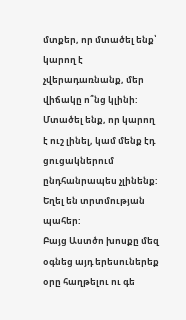մտքեր, որ մտածել ենք՝ կարող է չվերադառնանք, մեր վիճակը ո՞նց կլինի: Մտածել ենք, որ կարող է ուշ լինել, կամ մենք էդ ցուցակներում ընդհանրապես չլինենք: Եղել են տրտմության պահեր:
Բայց Աստծո խոսքը մեզ օգնեց այդ երեսուներեք օրը հաղթելու ու գե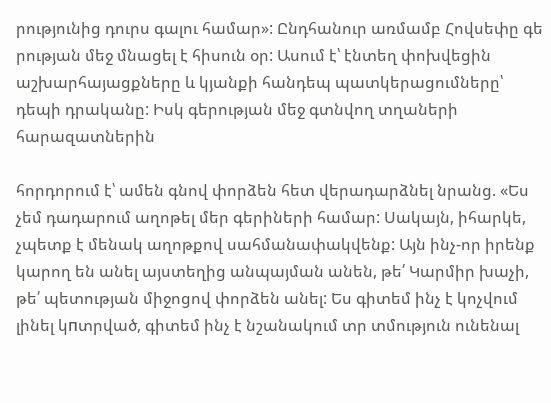րությունից դուրս գալու համար»: Ընդհանուր առմամբ Հովսեփը գե րության մեջ մնացել է հիսուն օր: Ասում է՝ էնտեղ փոխվեցին աշխարհայացքները և կյանքի հանդեպ պատկերացումները՝ դեպի դրականը: Իսկ գերության մեջ գտնվող տղաների հարազատներին

հորդորում է՝ ամեն գնով փորձեն հետ վերադարձնել նրանց. «Ես չեմ դադարում աղոթել մեր գերիների համար: Սակայն, իհարկե, չպետք է մենակ աղոթքով սահմանափակվենք: Այն ինչ-որ իրենք կարող են անել այստեղից անպայման անեն, թե՛ Կարմիր խաչի, թե՛ պետության միջոցով փորձեն անել: Ես գիտեմ ինչ է կոչվում լինել կпտրված, գիտեմ ինչ է նշանակում տր տմություն ունենալ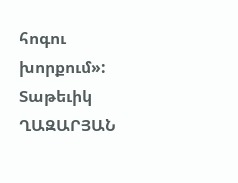հոգու խորքում»: Տաթեւիկ ՂԱԶԱՐՅԱՆ